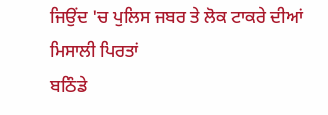ਜਿਉਂਦ 'ਚ ਪੁਲਿਸ ਜਬਰ ਤੇ ਲੋਕ ਟਾਕਰੇ ਦੀਆਂ ਮਿਸਾਲੀ ਪਿਰਤਾਂ
ਬਠਿੰਡੇ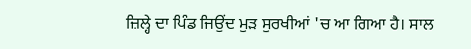ਜ਼ਿਲ੍ਹੇ ਦਾ ਪਿੰਡ ਜਿਉਂਦ ਮੁੜ ਸੁਰਖੀਆਂ 'ਚ ਆ ਗਿਆ ਹੈ। ਸਾਲ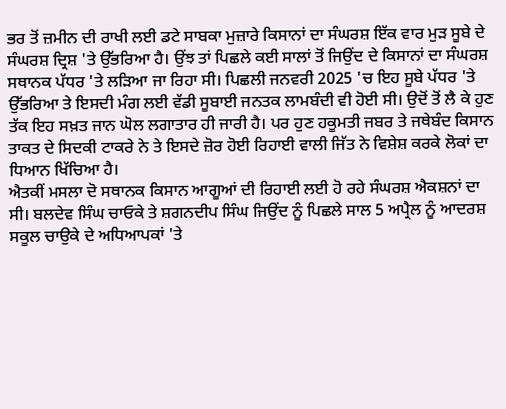ਭਰ ਤੋਂ ਜ਼ਮੀਨ ਦੀ ਰਾਖੀ ਲਈ ਡਟੇ ਸਾਬਕਾ ਮੁਜ਼ਾਰੇ ਕਿਸਾਨਾਂ ਦਾ ਸੰਘਰਸ਼ ਇੱਕ ਵਾਰ ਮੁੜ ਸੂਬੇ ਦੇ ਸੰਘਰਸ਼ ਦ੍ਰਿਸ਼ 'ਤੇ ਉੱਭਰਿਆ ਹੈ। ਉਂਝ ਤਾਂ ਪਿਛਲੇ ਕਈ ਸਾਲਾਂ ਤੋਂ ਜਿਉਂਦ ਦੇ ਕਿਸਾਨਾਂ ਦਾ ਸੰਘਰਸ਼ ਸਥਾਨਕ ਪੱਧਰ 'ਤੇ ਲੜਿਆ ਜਾ ਰਿਹਾ ਸੀ। ਪਿਛਲੀ ਜਨਵਰੀ 2025 'ਚ ਇਹ ਸੂਬੇ ਪੱਧਰ 'ਤੇ ਉੱਭਰਿਆ ਤੇ ਇਸਦੀ ਮੰਗ ਲਈ ਵੱਡੀ ਸੂਬਾਈ ਜਨਤਕ ਲਾਮਬੰਦੀ ਵੀ ਹੋਈ ਸੀ। ਉਦੋਂ ਤੋਂ ਲੈ ਕੇ ਹੁਣ ਤੱਕ ਇਹ ਸਖ਼ਤ ਜਾਨ ਘੋਲ ਲਗਾਤਾਰ ਹੀ ਜਾਰੀ ਹੈ। ਪਰ ਹੁਣ ਹਕੂਮਤੀ ਜਬਰ ਤੇ ਜਥੇਬੰਦ ਕਿਸਾਨ ਤਾਕਤ ਦੇ ਸਿਦਕੀ ਟਾਕਰੇ ਨੇ ਤੇ ਇਸਦੇ ਜ਼ੋਰ ਹੋਈ ਰਿਹਾਈ ਵਾਲੀ ਜਿੱਤ ਨੇ ਵਿਸ਼ੇਸ਼ ਕਰਕੇ ਲੋਕਾਂ ਦਾ ਧਿਆਨ ਖਿੱਚਿਆ ਹੈ।
ਐਤਕੀਂ ਮਸਲਾ ਦੋ ਸਥਾਨਕ ਕਿਸਾਨ ਆਗੂਆਂ ਦੀ ਰਿਹਾਈ ਲਈ ਹੋ ਰਹੇ ਸੰਘਰਸ਼ ਐਕਸ਼ਨਾਂ ਦਾ ਸੀ। ਬਲਦੇਵ ਸਿੰਘ ਚਾਓਕੇ ਤੇ ਸ਼ਗਨਦੀਪ ਸਿੰਘ ਜਿਉਂਦ ਨੂੰ ਪਿਛਲੇ ਸਾਲ 5 ਅਪ੍ਰੈਲ ਨੂੰ ਆਦਰਸ਼ ਸਕੂਲ ਚਾਉਕੇ ਦੇ ਅਧਿਆਪਕਾਂ 'ਤੇ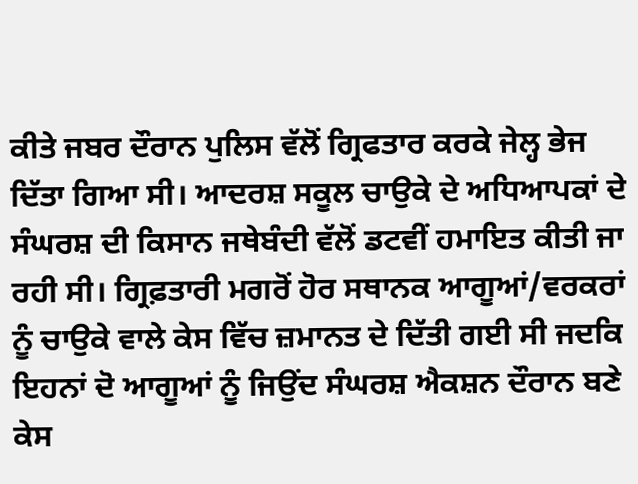ਕੀਤੇ ਜਬਰ ਦੌਰਾਨ ਪੁਲਿਸ ਵੱਲੋਂ ਗ੍ਰਿਫਤਾਰ ਕਰਕੇ ਜੇਲ੍ਹ ਭੇਜ ਦਿੱਤਾ ਗਿਆ ਸੀ। ਆਦਰਸ਼ ਸਕੂਲ ਚਾਉਕੇ ਦੇ ਅਧਿਆਪਕਾਂ ਦੇ ਸੰਘਰਸ਼ ਦੀ ਕਿਸਾਨ ਜਥੇਬੰਦੀ ਵੱਲੋਂ ਡਟਵੀਂ ਹਮਾਇਤ ਕੀਤੀ ਜਾ ਰਹੀ ਸੀ। ਗ੍ਰਿਫ਼ਤਾਰੀ ਮਗਰੋਂ ਹੋਰ ਸਥਾਨਕ ਆਗੂਆਂ/ਵਰਕਰਾਂ ਨੂੰ ਚਾਉਕੇ ਵਾਲੇ ਕੇਸ ਵਿੱਚ ਜ਼ਮਾਨਤ ਦੇ ਦਿੱਤੀ ਗਈ ਸੀ ਜਦਕਿ ਇਹਨਾਂ ਦੋ ਆਗੂਆਂ ਨੂੰ ਜਿਉਂਦ ਸੰਘਰਸ਼ ਐਕਸ਼ਨ ਦੌਰਾਨ ਬਣੇ ਕੇਸ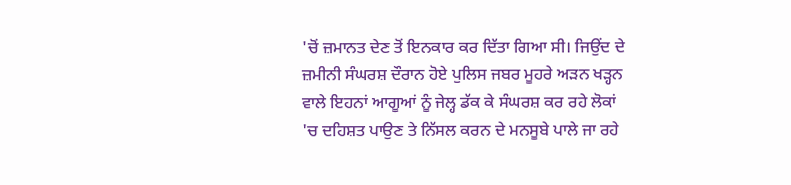'ਚੋਂ ਜ਼ਮਾਨਤ ਦੇਣ ਤੋਂ ਇਨਕਾਰ ਕਰ ਦਿੱਤਾ ਗਿਆ ਸੀ। ਜਿਉਂਦ ਦੇ ਜ਼ਮੀਨੀ ਸੰਘਰਸ਼ ਦੌਰਾਨ ਹੋਏ ਪੁਲਿਸ ਜਬਰ ਮੂਹਰੇ ਅੜਨ ਖੜ੍ਹਨ ਵਾਲੇ ਇਹਨਾਂ ਆਗੂਆਂ ਨੂੰ ਜੇਲ੍ਹ ਡੱਕ ਕੇ ਸੰਘਰਸ਼ ਕਰ ਰਹੇ ਲੋਕਾਂ 'ਚ ਦਹਿਸ਼ਤ ਪਾਉਣ ਤੇ ਨਿੱਸਲ ਕਰਨ ਦੇ ਮਨਸੂਬੇ ਪਾਲੇ ਜਾ ਰਹੇ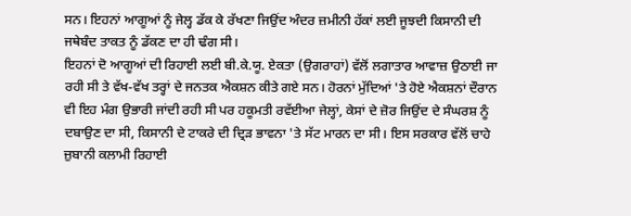ਸਨ। ਇਹਨਾਂ ਆਗੂਆਂ ਨੂੰ ਜੇਲ੍ਹ ਡੱਕ ਕੇ ਰੱਖਣਾ ਜਿਉਂਦ ਅੰਦਰ ਜ਼ਮੀਨੀ ਹੱਕਾਂ ਲਈ ਜੂਝਦੀ ਕਿਸਾਨੀ ਦੀ ਜਥੇਬੰਦ ਤਾਕਤ ਨੂੰ ਡੱਕਣ ਦਾ ਹੀ ਢੰਗ ਸੀ।
ਇਹਨਾਂ ਦੋ ਆਗੂਆਂ ਦੀ ਰਿਹਾਈ ਲਈ ਬੀ.ਕੇ.ਯੂ. ਏਕਤਾ (ਉਗਰਾਹਾਂ) ਵੱਲੋਂ ਲਗਾਤਾਰ ਆਵਾਜ਼ ਉਠਾਈ ਜਾ ਰਹੀ ਸੀ ਤੇ ਵੱਖ-ਵੱਖ ਤਰ੍ਹਾਂ ਦੇ ਜਨਤਕ ਐਕਸ਼ਨ ਕੀਤੇ ਗਏ ਸਨ। ਹੋਰਨਾਂ ਮੁੱਦਿਆਂ 'ਤੇ ਹੋਏ ਐਕਸ਼ਨਾਂ ਦੌਰਾਨ ਵੀ ਇਹ ਮੰਗ ਉਭਾਰੀ ਜਾਂਦੀ ਰਹੀ ਸੀ ਪਰ ਹਕੂਮਤੀ ਰਵੱਈਆ ਜੇਲ੍ਹਾਂ, ਕੇਸਾਂ ਦੇ ਜ਼ੋਰ ਜਿਉਂਦ ਦੇ ਸੰਘਰਸ਼ ਨੂੰ ਦਬਾਉਣ ਦਾ ਸੀ, ਕਿਸਾਨੀ ਦੇ ਟਾਕਰੇ ਦੀ ਦ੍ਰਿੜ ਭਾਵਨਾ 'ਤੇ ਸੱਟ ਮਾਰਨ ਦਾ ਸੀ। ਇਸ ਸਰਕਾਰ ਵੱਲੋਂ ਚਾਹੇ ਜ਼ੁਬਾਨੀ ਕਲਾਮੀ ਰਿਹਾਈ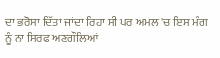ਦਾ ਭਰੋਸਾ ਦਿੱਤਾ ਜਾਂਦਾ ਰਿਹਾ ਸੀ ਪਰ ਅਮਲ 'ਚ ਇਸ ਮੰਗ ਨੂੰ ਨਾ ਸਿਰਫ ਅਣਗੌਲਿਆਂ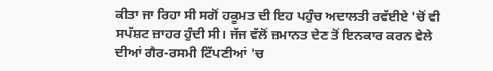ਕੀਤਾ ਜਾ ਰਿਹਾ ਸੀ ਸਗੋਂ ਹਕੂਮਤ ਦੀ ਇਹ ਪਹੁੰਚ ਅਦਾਲਤੀ ਰਵੱਈਏ 'ਚੋਂ ਵੀ ਸਪੱਸ਼ਟ ਜ਼ਾਹਰ ਹੁੰਦੀ ਸੀ। ਜੱਜ ਵੱਲੋਂ ਜ਼ਮਾਨਤ ਦੇਣ ਤੋਂ ਇਨਕਾਰ ਕਰਨ ਵੇਲੇ ਦੀਆਂ ਗੈਰ-ਰਸਮੀ ਟਿੱਪਣੀਆਂ 'ਚ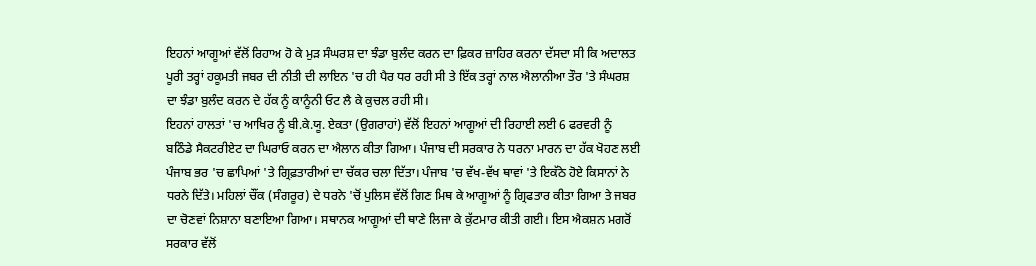ਇਹਨਾਂ ਆਗੂਆਂ ਵੱਲੋਂ ਰਿਹਾਅ ਹੋ ਕੇ ਮੁੜ ਸੰਘਰਸ਼ ਦਾ ਝੰਡਾ ਬੁਲੰਦ ਕਰਨ ਦਾ ਫ਼ਿਕਰ ਜ਼ਾਹਿਰ ਕਰਨਾ ਦੱਸਦਾ ਸੀ ਕਿ ਅਦਾਲਤ ਪੂਰੀ ਤਰ੍ਹਾਂ ਹਕੂਮਤੀ ਜਬਰ ਦੀ ਨੀਤੀ ਦੀ ਲਾਇਨ 'ਚ ਹੀ ਪੈਰ ਧਰ ਰਹੀ ਸੀ ਤੇ ਇੱਕ ਤਰ੍ਹਾਂ ਨਾਲ ਐਲਾਨੀਆ ਤੌਰ 'ਤੇ ਸੰਘਰਸ਼ ਦਾ ਝੰਡਾ ਬੁਲੰਦ ਕਰਨ ਦੇ ਹੱਕ ਨੂੰ ਕਾਨੂੰਨੀ ਓਟ ਲੈ ਕੇ ਕੁਚਲ ਰਹੀ ਸੀ।
ਇਹਨਾਂ ਹਾਲਤਾਂ 'ਚ ਆਖਿਰ ਨੂੰ ਬੀ.ਕੇ.ਯੂ. ਏਕਤਾ (ਉਗਰਾਹਾਂ) ਵੱਲੋਂ ਇਹਨਾਂ ਆਗੂਆਂ ਦੀ ਰਿਹਾਈ ਲਈ 6 ਫਰਵਰੀ ਨੂੰ ਬਠਿੰਡੇ ਸੈਕਟਰੀਏਟ ਦਾ ਘਿਰਾਓ ਕਰਨ ਦਾ ਐਲਾਨ ਕੀਤਾ ਗਿਆ। ਪੰਜਾਬ ਦੀ ਸਰਕਾਰ ਨੇ ਧਰਨਾ ਮਾਰਨ ਦਾ ਹੱਕ ਖੋਹਣ ਲਈ ਪੰਜਾਬ ਭਰ 'ਚ ਛਾਪਿਆਂ 'ਤੇ ਗ੍ਰਿਫ਼ਤਾਰੀਆਂ ਦਾ ਚੱਕਰ ਚਲਾ ਦਿੱਤਾ। ਪੰਜਾਬ 'ਚ ਵੱਖ-ਵੱਖ ਥਾਵਾਂ 'ਤੇ ਇਕੱਠੇ ਹੋਏ ਕਿਸਾਨਾਂ ਨੇ ਧਰਨੇ ਦਿੱਤੇ। ਮਹਿਲਾਂ ਚੌਂਕ (ਸੰਗਰੂਰ) ਦੇ ਧਰਨੇ 'ਚੋਂ ਪੁਲਿਸ ਵੱਲੋਂ ਗਿਣ ਮਿਥ ਕੇ ਆਗੂਆਂ ਨੂੰ ਗ੍ਰਿਫਤਾਰ ਕੀਤਾ ਗਿਆ ਤੇ ਜਬਰ ਦਾ ਚੋਣਵਾਂ ਨਿਸ਼ਾਨਾ ਬਣਾਇਆ ਗਿਆ। ਸਥਾਨਕ ਆਗੂਆਂ ਦੀ ਥਾਣੇ ਲਿਜਾ ਕੇ ਕੁੱਟਮਾਰ ਕੀਤੀ ਗਈ। ਇਸ ਐਕਸ਼ਨ ਮਗਰੋਂ ਸਰਕਾਰ ਵੱਲੋਂ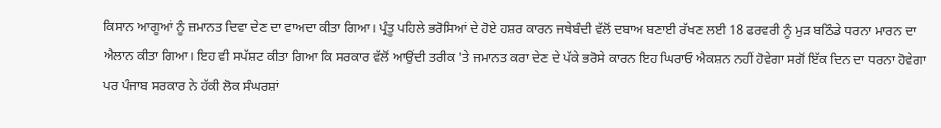ਕਿਸਾਨ ਆਗੂਆਂ ਨੂੰ ਜ਼ਮਾਨਤ ਦਿਵਾ ਦੇਣ ਦਾ ਵਾਅਦਾ ਕੀਤਾ ਗਿਆ। ਪ੍ਰੰਤੂ ਪਹਿਲੇ ਭਰੋਸਿਆਂ ਦੇ ਹੋਏ ਹਸ਼ਰ ਕਾਰਨ ਜਥੇਬੰਦੀ ਵੱਲੋਂ ਦਬਾਅ ਬਣਾਈ ਰੱਖਣ ਲਈ 18 ਫਰਵਰੀ ਨੂੰ ਮੁੜ ਬਠਿੰਡੇ ਧਰਨਾ ਮਾਰਨ ਦਾ ਐਲਾਨ ਕੀਤਾ ਗਿਆ। ਇਹ ਵੀ ਸਪੱਸ਼ਟ ਕੀਤਾ ਗਿਆ ਕਿ ਸਰਕਾਰ ਵੱਲੋਂ ਆਉਂਦੀ ਤਰੀਕ 'ਤੇ ਜਮਾਨਤ ਕਰਾ ਦੇਣ ਦੇ ਪੱਕੇ ਭਰੋਸੇ ਕਾਰਨ ਇਹ ਘਿਰਾਓ ਐਕਸ਼ਨ ਨਹੀਂ ਹੋਵੇਗਾ ਸਗੋਂ ਇੱਕ ਦਿਨ ਦਾ ਧਰਨਾ ਹੋਵੇਗਾ ਪਰ ਪੰਜਾਬ ਸਰਕਾਰ ਨੇ ਹੱਕੀ ਲੋਕ ਸੰਘਰਸ਼ਾਂ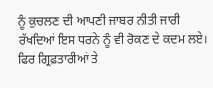ਨੂੰ ਕੁਚਲਣ ਦੀ ਆਪਣੀ ਜਾਬਰ ਨੀਤੀ ਜਾਰੀ ਰੱਖਦਿਆਂ ਇਸ ਧਰਨੇ ਨੂੰ ਵੀ ਰੋਕਣ ਦੇ ਕਦਮ ਲਏ। ਫਿਰ ਗ੍ਰਿਫ਼ਤਾਰੀਆਂ ਤੇ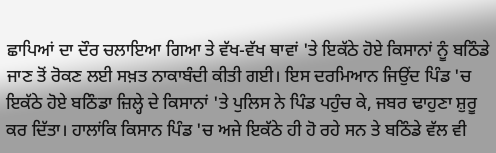ਛਾਪਿਆਂ ਦਾ ਦੌਰ ਚਲਾਇਆ ਗਿਆ ਤੇ ਵੱਖ-ਵੱਖ ਥਾਵਾਂ 'ਤੇ ਇਕੱਠੇ ਹੋਏ ਕਿਸਾਨਾਂ ਨੂੰ ਬਠਿੰਡੇ ਜਾਣ ਤੋਂ ਰੋਕਣ ਲਈ ਸਖ਼ਤ ਨਾਕਾਬੰਦੀ ਕੀਤੀ ਗਈ। ਇਸ ਦਰਮਿਆਨ ਜਿਉਂਦ ਪਿੰਡ 'ਚ ਇਕੱਠੇ ਹੋਏ ਬਠਿੰਡਾ ਜ਼ਿਲ੍ਹੇ ਦੇ ਕਿਸਾਨਾਂ 'ਤੇ ਪੁਲਿਸ ਨੇ ਪਿੰਡ ਪਹੁੰਚ ਕੇ, ਜਬਰ ਢਾਹੁਣਾ ਸ਼ੁਰੂ ਕਰ ਦਿੱਤਾ। ਹਾਲਾਂਕਿ ਕਿਸਾਨ ਪਿੰਡ 'ਚ ਅਜੇ ਇਕੱਠੇ ਹੀ ਹੋ ਰਹੇ ਸਨ ਤੇ ਬਠਿੰਡੇ ਵੱਲ ਵੀ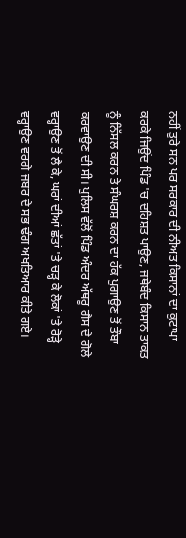ਨਹੀਂ ਤੁਰੇ ਸਨ ਪਰ ਸਰਕਾਰ ਦੀ ਨੀਅਤ ਕਿਸਾਨਾਂ ਦਾ ਕੁਟਾਪਾ ਕਰਕੇ ਜਿਉਂਦ ਪਿੰਡ 'ਚ ਦਹਿਸ਼ਤ ਪਾਉਣ, ਜਥੇਬੰਦ ਕਿਸਾਨ ਤਾਕਤ ਨੂੰ ਨਿੱਸਲ ਕਰਨ ਤੇ ਸੰਘਰਸ਼ ਕਰਨ ਦਾ ਹੱਕ ਪੁਗਾਉਣ ਤੋਂ ਤੌਬਾ ਕਰਵਾਉਣ ਦੀ ਸੀ। ਪੁਲਿਸ ਵੱਲੋਂ ਪਿੰਡ ਅੰਦਰ ਅੱਥਰੂ ਗੈਸ ਦੇ ਗੋਲੇ ਵਰ੍ਹਾਉਣ ਤੋਂ ਲੈ ਕੇ, ਘਰਾਂ ਦੀਆਂ ਛੱਤਾਂ 'ਤੇ ਚੜ੍ਹ ਕੇ ਲੋਕਾਂ 'ਤੇ ਰੋੜ੍ਹੇ ਵਰ੍ਹਾਉਣ ਵਰਗੇ ਜਬਰ ਦੇ ਸਭ ਢੰਗ ਅਖਤਿਆਰ ਕੀਤੇ ਗਏ।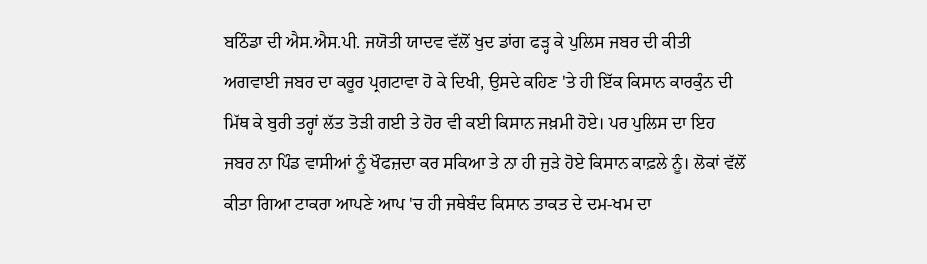ਬਠਿੰਡਾ ਦੀ ਐਸ.ਐਸ.ਪੀ. ਜਯੋਤੀ ਯਾਦਵ ਵੱਲੋਂ ਖੁਦ ਡਾਂਗ ਫੜ੍ਹ ਕੇ ਪੁਲਿਸ ਜਬਰ ਦੀ ਕੀਤੀ ਅਗਵਾਈ ਜਬਰ ਦਾ ਕਰੂਰ ਪ੍ਰਗਟਾਵਾ ਹੋ ਕੇ ਦਿਖੀ, ਉਸਦੇ ਕਹਿਣ 'ਤੇ ਹੀ ਇੱਕ ਕਿਸਾਨ ਕਾਰਕੁੰਨ ਦੀ ਮਿੱਥ ਕੇ ਬੁਰੀ ਤਰ੍ਹਾਂ ਲੱਤ ਤੋੜੀ ਗਈ ਤੇ ਹੋਰ ਵੀ ਕਈ ਕਿਸਾਨ ਜਖ਼ਮੀ ਹੋਏ। ਪਰ ਪੁਲਿਸ ਦਾ ਇਹ ਜਬਰ ਨਾ ਪਿੰਡ ਵਾਸੀਆਂ ਨੂੰ ਖੌਫਜ਼ਦਾ ਕਰ ਸਕਿਆ ਤੇ ਨਾ ਹੀ ਜੁੜੇ ਹੋਏ ਕਿਸਾਨ ਕਾਫ਼ਲੇ ਨੂੰ। ਲੋਕਾਂ ਵੱਲੋਂ ਕੀਤਾ ਗਿਆ ਟਾਕਰਾ ਆਪਣੇ ਆਪ 'ਚ ਹੀ ਜਥੇਬੰਦ ਕਿਸਾਨ ਤਾਕਤ ਦੇ ਦਮ-ਖਮ ਦਾ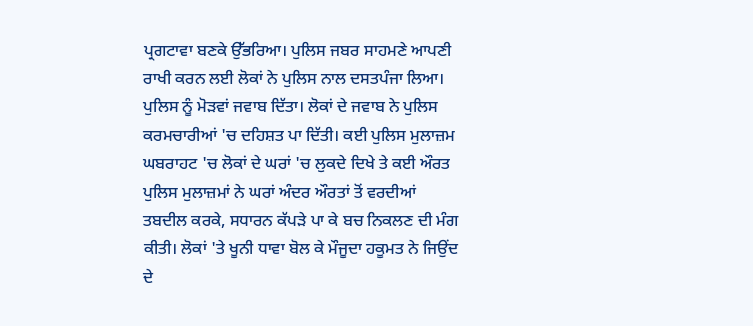ਪ੍ਰਗਟਾਵਾ ਬਣਕੇ ਉੱਭਰਿਆ। ਪੁਲਿਸ ਜਬਰ ਸਾਹਮਣੇ ਆਪਣੀ ਰਾਖੀ ਕਰਨ ਲਈ ਲੋਕਾਂ ਨੇ ਪੁਲਿਸ ਨਾਲ ਦਸਤਪੰਜਾ ਲਿਆ। ਪੁਲਿਸ ਨੂੰ ਮੋੜਵਾਂ ਜਵਾਬ ਦਿੱਤਾ। ਲੋਕਾਂ ਦੇ ਜਵਾਬ ਨੇ ਪੁਲਿਸ ਕਰਮਚਾਰੀਆਂ 'ਚ ਦਹਿਸ਼ਤ ਪਾ ਦਿੱਤੀ। ਕਈ ਪੁਲਿਸ ਮੁਲਾਜ਼ਮ ਘਬਰਾਹਟ 'ਚ ਲੋਕਾਂ ਦੇ ਘਰਾਂ 'ਚ ਲੁਕਦੇ ਦਿਖੇ ਤੇ ਕਈ ਔਰਤ ਪੁਲਿਸ ਮੁਲਾਜ਼ਮਾਂ ਨੇ ਘਰਾਂ ਅੰਦਰ ਔਰਤਾਂ ਤੋਂ ਵਰਦੀਆਂ ਤਬਦੀਲ ਕਰਕੇ, ਸਧਾਰਨ ਕੱਪੜੇ ਪਾ ਕੇ ਬਚ ਨਿਕਲਣ ਦੀ ਮੰਗ ਕੀਤੀ। ਲੋਕਾਂ 'ਤੇ ਖੂਨੀ ਧਾਵਾ ਬੋਲ ਕੇ ਮੌਜੂਦਾ ਹਕੂਮਤ ਨੇ ਜਿਉਂਦ ਦੇ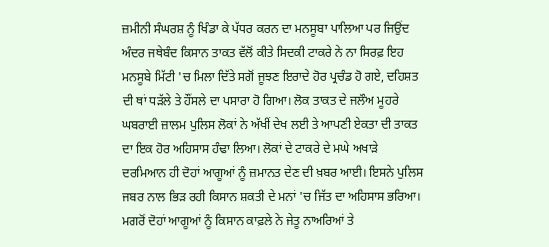ਜ਼ਮੀਨੀ ਸੰਘਰਸ਼ ਨੂੰ ਖਿੰਡਾ ਕੇ ਪੱਧਰ ਕਰਨ ਦਾ ਮਨਸੂਬਾ ਪਾਲਿਆ ਪਰ ਜਿਉਂਦ ਅੰਦਰ ਜਥੇਬੰਦ ਕਿਸਾਨ ਤਾਕਤ ਵੱਲੋਂ ਕੀਤੇ ਸਿਦਕੀ ਟਾਕਰੇ ਨੇ ਨਾ ਸਿਰਫ਼ ਇਹ ਮਨਸੂਬੇ ਮਿੱਟੀ 'ਚ ਮਿਲਾ ਦਿੱਤੇ ਸਗੋਂ ਜੂਝਣ ਇਰਾਦੇ ਹੋਰ ਪ੍ਰਚੰਡ ਹੋ ਗਏ, ਦਹਿਸ਼ਤ ਦੀ ਥਾਂ ਧੜੱਲੇ ਤੇ ਹੌਂਸਲੇ ਦਾ ਪਸਾਰਾ ਹੋ ਗਿਆ। ਲੋਕ ਤਾਕਤ ਦੇ ਜਲੌਅ ਮੂਹਰੇ ਘਬਰਾਈ ਜ਼ਾਲਮ ਪੁਲਿਸ ਲੋਕਾਂ ਨੇ ਅੱਖੀਂ ਦੇਖ ਲਈ ਤੇ ਆਪਣੀ ਏਕਤਾ ਦੀ ਤਾਕਤ ਦਾ ਇਕ ਹੋਰ ਅਹਿਸਾਸ ਹੰਢਾ ਲਿਆ। ਲੋਕਾਂ ਦੇ ਟਾਕਰੇ ਦੇ ਮਘੇ ਅਖਾੜੇ ਦਰਮਿਆਨ ਹੀ ਦੋਹਾਂ ਆਗੂਆਂ ਨੂੰ ਜ਼ਮਾਨਤ ਦੇਣ ਦੀ ਖ਼ਬਰ ਆਈ। ਇਸਨੇ ਪੁਲਿਸ ਜਬਰ ਨਾਲ ਭਿੜ ਰਹੀ ਕਿਸਾਨ ਸ਼ਕਤੀ ਦੇ ਮਨਾਂ 'ਚ ਜਿੱਤ ਦਾ ਅਹਿਸਾਸ ਭਰਿਆ। ਮਗਰੋਂ ਦੋਹਾਂ ਆਗੂਆਂ ਨੂੰ ਕਿਸਾਨ ਕਾਫ਼ਲੇ ਨੇ ਜੇਤੂ ਨਾਅਰਿਆਂ ਤੇ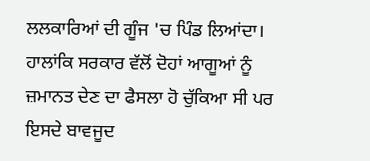ਲਲਕਾਰਿਆਂ ਦੀ ਗੂੰਜ 'ਚ ਪਿੰਡ ਲਿਆਂਦਾ।
ਹਾਲਾਂਕਿ ਸਰਕਾਰ ਵੱਲੋਂ ਦੋਹਾਂ ਆਗੂਆਂ ਨੂੰ ਜ਼ਮਾਨਤ ਦੇਣ ਦਾ ਫੈਸਲਾ ਹੋ ਚੁੱਕਿਆ ਸੀ ਪਰ ਇਸਦੇ ਬਾਵਜੂਦ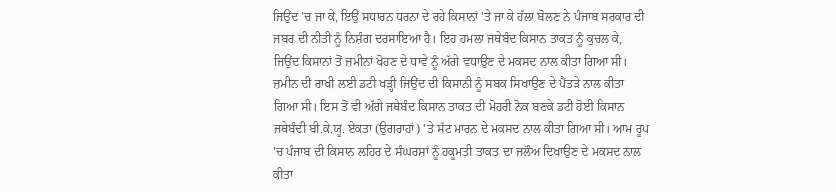ਜਿਉਂਦ 'ਚ ਜਾ ਕੇ, ਇਉਂ ਸਧਾਰਨ ਧਰਨਾ ਦੇ ਰਹੇ ਕਿਸਾਨਾਂ 'ਤੇ ਜਾ ਕੇ ਹੱਲਾ ਬੋਲਣ ਨੇ ਪੰਜਾਬ ਸਰਕਾਰ ਦੀ ਜਬਰ ਦੀ ਨੀਤੀ ਨੂੰ ਨਿਸ਼ੰਗ ਦਰਸਾਇਆ ਹੈ। ਇਹ ਹਮਲਾ ਜਥੇਬੰਦ ਕਿਸਾਨ ਤਾਕਤ ਨੂੰ ਕੁਚਲ ਕੇ, ਜਿਉਂਦ ਕਿਸਾਨਾਂ ਤੋਂ ਜ਼ਮੀਨਾਂ ਖੋਹਣ ਦੇ ਧਾਵੇ ਨੂੰ ਅੱਗੇ ਵਧਾਉਣ ਦੇ ਮਕਸਦ ਨਾਲ ਕੀਤਾ ਗਿਆ ਸੀ। ਜ਼ਮੀਨ ਦੀ ਰਾਖੀ ਲਈ ਡਟੀ ਖੜ੍ਹੀ ਜਿਉਂਦ ਦੀ ਕਿਸਾਨੀ ਨੂੰ ਸਬਕ ਸਿਖਾਉਣ ਦੇ ਪੈਂਤੜੇ ਨਾਲ ਕੀਤਾ ਗਿਆ ਸੀ। ਇਸ ਤੋਂ ਵੀ ਅੱਗੇ ਜਥੇਬੰਦ ਕਿਸਾਨ ਤਾਕਤ ਦੀ ਮੋਹਰੀ ਨੋਕ ਬਣਕੇ ਡਟੀ ਹੋਈ ਕਿਸਾਨ ਜਥੇਬੰਦੀ ਬੀ.ਕੇ.ਯੂ. ਏਕਤਾ (ਉਗਰਾਹਾਂ) 'ਤੇ ਸੱਟ ਮਾਰਨ ਦੇ ਮਕਸਦ ਨਾਲ ਕੀਤਾ ਗਿਆ ਸੀ। ਆਮ ਰੂਪ 'ਚ ਪੰਜਾਬ ਦੀ ਕਿਸਾਨ ਲਹਿਰ ਦੇ ਸੰਘਰਸ਼ਾਂ ਨੂੰ ਹਕੂਮਤੀ ਤਾਕਤ ਦਾ ਜਲੌਅ ਦਿਖਾਉਣ ਦੇ ਮਕਸਦ ਨਾਲ ਕੀਤਾ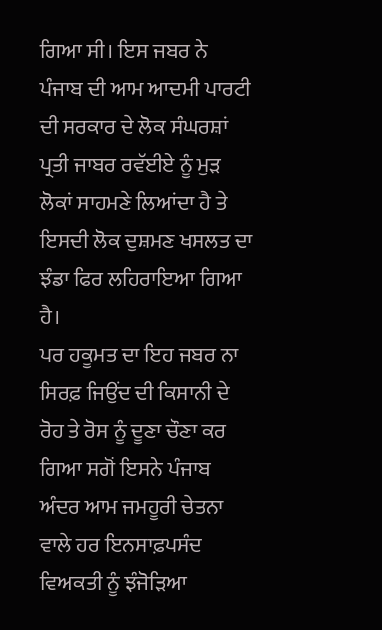ਗਿਆ ਸੀ। ਇਸ ਜਬਰ ਨੇ ਪੰਜਾਬ ਦੀ ਆਮ ਆਦਮੀ ਪਾਰਟੀ ਦੀ ਸਰਕਾਰ ਦੇ ਲੋਕ ਸੰਘਰਸ਼ਾਂ ਪ੍ਰਤੀ ਜਾਬਰ ਰਵੱਈਏ ਨੂੰ ਮੁੜ ਲੋਕਾਂ ਸਾਹਮਣੇ ਲਿਆਂਦਾ ਹੈ ਤੇ ਇਸਦੀ ਲੋਕ ਦੁਸ਼ਮਣ ਖਸਲਤ ਦਾ ਝੰਡਾ ਫਿਰ ਲਹਿਰਾਇਆ ਗਿਆ ਹੈ।
ਪਰ ਹਕੂਮਤ ਦਾ ਇਹ ਜਬਰ ਨਾ ਸਿਰਫ਼ ਜਿਉਂਦ ਦੀ ਕਿਸਾਨੀ ਦੇ ਰੋਹ ਤੇ ਰੋਸ ਨੂੰ ਦੂਣਾ ਚੌਣਾ ਕਰ ਗਿਆ ਸਗੋਂ ਇਸਨੇ ਪੰਜਾਬ ਅੰਦਰ ਆਮ ਜਮਹੂਰੀ ਚੇਤਨਾ ਵਾਲੇ ਹਰ ਇਨਸਾਫ਼ਪਸੰਦ ਵਿਅਕਤੀ ਨੂੰ ਝੰਜੋੜਿਆ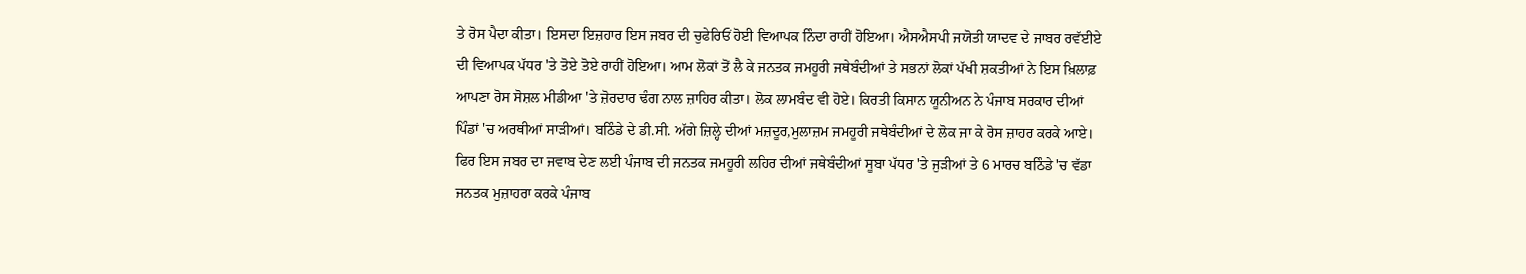ਤੇ ਰੋਸ ਪੈਦਾ ਕੀਤਾ। ਇਸਦਾ ਇਜ਼ਹਾਰ ਇਸ ਜਬਰ ਦੀ ਚੁਫੇਰਿਓਂ ਹੋਈ ਵਿਆਪਕ ਨਿੰਦਾ ਰਾਹੀਂ ਹੋਇਆ। ਐਸਐਸਪੀ ਜਯੋਤੀ ਯਾਦਵ ਦੇ ਜਾਬਰ ਰਵੱਈਏ ਦੀ ਵਿਆਪਕ ਪੱਧਰ 'ਤੇ ਤੋਏ ਤੋਏ ਰਾਹੀਂ ਹੋਇਆ। ਆਮ ਲੋਕਾਂ ਤੋਂ ਲੈ ਕੇ ਜਨਤਕ ਜਮਹੂਰੀ ਜਥੇਬੰਦੀਆਂ ਤੇ ਸਭਨਾਂ ਲੋਕਾਂ ਪੱਖੀ ਸ਼ਕਤੀਆਂ ਨੇ ਇਸ ਖ਼ਿਲਾਫ਼ ਆਪਣਾ ਰੋਸ ਸੋਸ਼ਲ ਮੀਡੀਆ 'ਤੇ ਜ਼ੋਰਦਾਰ ਢੰਗ ਨਾਲ ਜ਼ਾਹਿਰ ਕੀਤਾ। ਲੋਕ ਲਾਮਬੰਦ ਵੀ ਹੋਏ। ਕਿਰਤੀ ਕਿਸਾਨ ਯੂਨੀਅਨ ਨੇ ਪੰਜਾਬ ਸਰਕਾਰ ਦੀਆਂ ਪਿੰਡਾਂ 'ਚ ਅਰਥੀਆਂ ਸਾੜੀਆਂ। ਬਠਿੰਡੇ ਦੇ ਡੀ.ਸੀ. ਅੱਗੇ ਜ਼ਿਲ੍ਹੇ ਦੀਆਂ ਮਜ਼ਦੂਰ,ਮੁਲਾਜ਼ਮ ਜਮਹੂਰੀ ਜਥੇਬੰਦੀਆਂ ਦੇ ਲੋਕ ਜਾ ਕੇ ਰੋਸ ਜ਼ਾਹਰ ਕਰਕੇ ਆਏ। ਫਿਰ ਇਸ ਜਬਰ ਦਾ ਜਵਾਬ ਦੇਣ ਲਈ ਪੰਜਾਬ ਦੀ ਜਨਤਕ ਜਮਹੂਰੀ ਲਹਿਰ ਦੀਆਂ ਜਥੇਬੰਦੀਆਂ ਸੂਬਾ ਪੱਧਰ 'ਤੇ ਜੁੜੀਆਂ ਤੇ 6 ਮਾਰਚ ਬਠਿੰਡੇ 'ਚ ਵੱਡਾ ਜਨਤਕ ਮੁਜ਼ਾਹਰਾ ਕਰਕੇ ਪੰਜਾਬ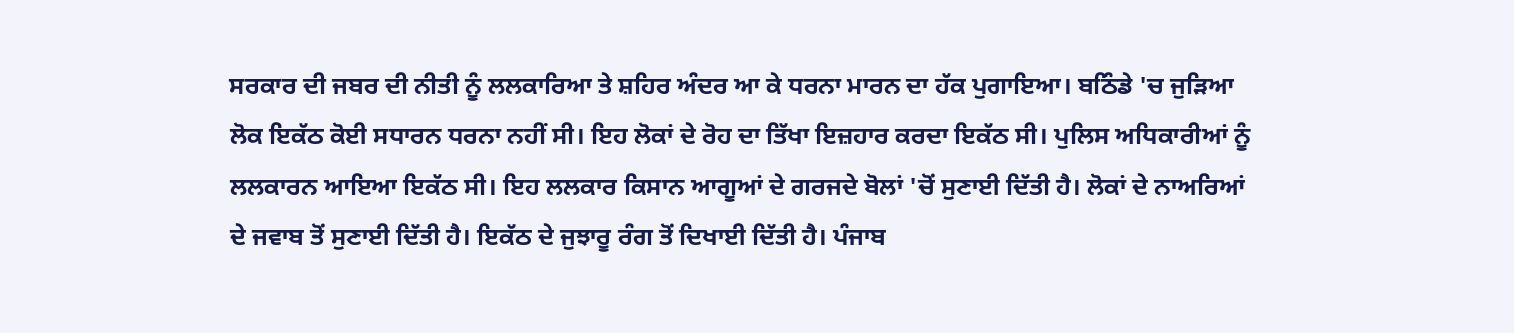ਸਰਕਾਰ ਦੀ ਜਬਰ ਦੀ ਨੀਤੀ ਨੂੰ ਲਲਕਾਰਿਆ ਤੇ ਸ਼ਹਿਰ ਅੰਦਰ ਆ ਕੇ ਧਰਨਾ ਮਾਰਨ ਦਾ ਹੱਕ ਪੁਗਾਇਆ। ਬਠਿੰਡੇ 'ਚ ਜੁੜਿਆ ਲੋਕ ਇਕੱਠ ਕੋਈ ਸਧਾਰਨ ਧਰਨਾ ਨਹੀਂ ਸੀ। ਇਹ ਲੋਕਾਂ ਦੇ ਰੋਹ ਦਾ ਤਿੱਖਾ ਇਜ਼ਹਾਰ ਕਰਦਾ ਇਕੱਠ ਸੀ। ਪੁਲਿਸ ਅਧਿਕਾਰੀਆਂ ਨੂੰ ਲਲਕਾਰਨ ਆਇਆ ਇਕੱਠ ਸੀ। ਇਹ ਲਲਕਾਰ ਕਿਸਾਨ ਆਗੂਆਂ ਦੇ ਗਰਜਦੇ ਬੋਲਾਂ 'ਚੋਂ ਸੁਣਾਈ ਦਿੱਤੀ ਹੈ। ਲੋਕਾਂ ਦੇ ਨਾਅਰਿਆਂ ਦੇ ਜਵਾਬ ਤੋਂ ਸੁਣਾਈ ਦਿੱਤੀ ਹੈ। ਇਕੱਠ ਦੇ ਜੁਝਾਰੂ ਰੰਗ ਤੋਂ ਦਿਖਾਈ ਦਿੱਤੀ ਹੈ। ਪੰਜਾਬ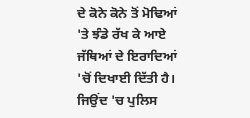ਦੇ ਕੋਨੇ ਕੋਨੇ ਤੋਂ ਮੋਢਿਆਂ 'ਤੇ ਝੰਡੇ ਰੱਖ ਕੇ ਆਏ ਜੱਥਿਆਂ ਦੇ ਇਰਾਦਿਆਂ 'ਚੋਂ ਦਿਖਾਈ ਦਿੱਤੀ ਹੈ। ਜਿਉਂਦ 'ਚ ਪੁਲਿਸ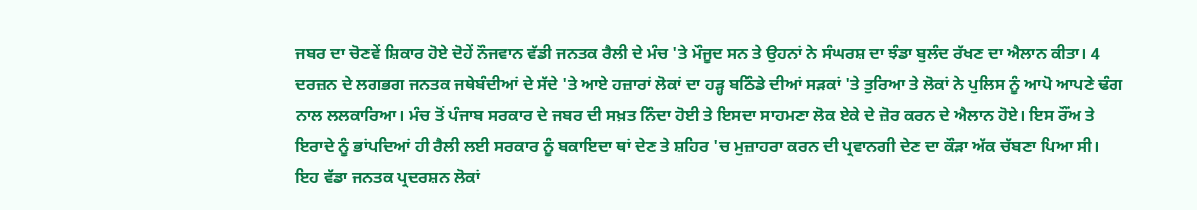ਜਬਰ ਦਾ ਚੋਣਵੇਂ ਸ਼ਿਕਾਰ ਹੋਏ ਦੋਹੇਂ ਨੌਜਵਾਨ ਵੱਡੀ ਜਨਤਕ ਰੈਲੀ ਦੇ ਮੰਚ 'ਤੇ ਮੌਜੂਦ ਸਨ ਤੇ ਉਹਨਾਂ ਨੇ ਸੰਘਰਸ਼ ਦਾ ਝੰਡਾ ਬੁਲੰਦ ਰੱਖਣ ਦਾ ਐਲਾਨ ਕੀਤਾ। 4 ਦਰਜ਼ਨ ਦੇ ਲਗਭਗ ਜਨਤਕ ਜਥੇਬੰਦੀਆਂ ਦੇ ਸੱਦੇ 'ਤੇ ਆਏ ਹਜ਼ਾਰਾਂ ਲੋਕਾਂ ਦਾ ਹੜ੍ਹ ਬਠਿੰਡੇ ਦੀਆਂ ਸੜਕਾਂ 'ਤੇ ਤੁਰਿਆ ਤੇ ਲੋਕਾਂ ਨੇ ਪੁਲਿਸ ਨੂੰ ਆਪੋ ਆਪਣੇ ਢੰਗ ਨਾਲ ਲਲਕਾਰਿਆ। ਮੰਚ ਤੋਂ ਪੰਜਾਬ ਸਰਕਾਰ ਦੇ ਜਬਰ ਦੀ ਸਖ਼ਤ ਨਿੰਦਾ ਹੋਈ ਤੇ ਇਸਦਾ ਸਾਹਮਣਾ ਲੋਕ ਏਕੇ ਦੇ ਜ਼ੋਰ ਕਰਨ ਦੇ ਐਲਾਨ ਹੋਏ। ਇਸ ਰੌਂਅ ਤੇ ਇਰਾਦੇ ਨੂੰ ਭਾਂਪਦਿਆਂ ਹੀ ਰੈਲੀ ਲਈ ਸਰਕਾਰ ਨੂੰ ਬਕਾਇਦਾ ਥਾਂ ਦੇਣ ਤੇ ਸ਼ਹਿਰ 'ਚ ਮੁਜ਼ਾਹਰਾ ਕਰਨ ਦੀ ਪ੍ਰਵਾਨਗੀ ਦੇਣ ਦਾ ਕੌੜਾ ਅੱਕ ਚੱਬਣਾ ਪਿਆ ਸੀ। ਇਹ ਵੱਡਾ ਜਨਤਕ ਪ੍ਰਦਰਸ਼ਨ ਲੋਕਾਂ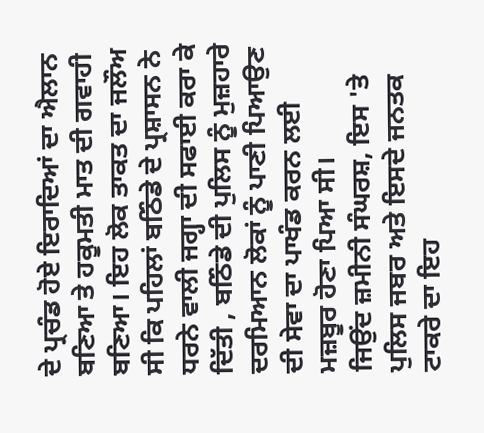ਦੇ ਪ੍ਰਚੰਡ ਹੋਏ ਇਰਾਦਿਆਂ ਦਾ ਐਲਾਨ ਬਣਿਆ ਤੇ ਹਕੂਮਤੀ ਮਾਤ ਦੀ ਗਵਾਹੀ ਬਣਿਆ। ਇਹ ਲੋਕ ਤਾਕਤ ਦਾ ਜਲੌਅ ਸੀ ਕਿ ਪਹਿਲਾਂ ਬਠਿੰਡੇ ਦੇ ਪ੍ਰਸ਼ਾਸਨ ਨੇ ਧਰਨੇ ਵਾਲੀ ਜਗ੍ਹਾ ਦੀ ਸਫਾਈ ਕਰਾ ਕੇ ਦਿੱਤੀ , ਬਠਿੰਡੇ ਦੀ ਪੁਲਿਸ ਨੂੰ ਮੁਜ਼ਹਾਰੇ ਦਰਮਿਆਨ ਲੋਕਾਂ ਨੂੰ ਪਾਣੀ ਪਿਆਉਣ ਦੀ ਸੇਵਾ ਦਾ ਪਾਖੰਡ ਕਰਨ ਲਈ ਮਜ਼ਬੂਰ ਹੋਣਾ ਪਿਆ ਸੀ।
ਜਿਉਂਦ ਜ਼ਮੀਨੀ ਸੰਘਰਸ਼, ਇਸ 'ਤੇ ਪੁਲਿਸ ਜਬਰ ਅਤੇ ਇਸਦੇ ਜਨਤਕ ਟਾਕਰੇ ਦਾ ਇਹ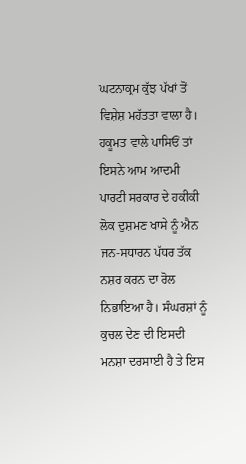ਘਟਨਾਕ੍ਰਮ ਕੁੱਝ ਪੱਖਾਂ ਤੋਂ ਵਿਸ਼ੇਸ਼ ਮਹੱਤਤਾ ਵਾਲਾ ਹੈ। ਹਕੂਮਤ ਵਾਲੇ ਪਾਸਿਓਂ ਤਾਂ ਇਸਨੇ ਆਮ ਆਦਮੀ ਪਾਰਟੀ ਸਰਕਾਰ ਦੇ ਹਕੀਕੀ ਲੋਕ ਦੁਸ਼ਮਣ ਖਾਸੇ ਨੂੰ ਐਨ ਜਨ-ਸਧਾਰਨ ਪੱਧਰ ਤੱਕ ਨਸ਼ਰ ਕਰਨ ਦਾ ਰੋਲ ਨਿਭਾਇਆ ਹੈ। ਸੰਘਰਸ਼ਾਂ ਨੂੰ ਕੁਚਲ ਦੇਣ ਦੀ ਇਸਦੀ ਮਨਸ਼ਾ ਦਰਸਾਈ ਹੈ ਤੇ ਇਸ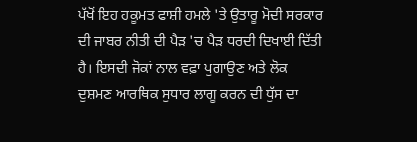ਪੱਖੋਂ ਇਹ ਹਕੂਮਤ ਫਾਸ਼ੀ ਹਮਲੇ 'ਤੇ ਉਤਾਰੂ ਮੋਦੀ ਸਰਕਾਰ ਦੀ ਜਾਬਰ ਨੀਤੀ ਦੀ ਪੈੜ 'ਚ ਪੈੜ ਧਰਦੀ ਦਿਖਾਈ ਦਿੱਤੀ ਹੈ। ਇਸਦੀ ਜੋਕਾਂ ਨਾਲ ਵਫ਼ਾ ਪੁਗਾਉਣ ਅਤੇ ਲੋਕ ਦੁਸ਼ਮਣ ਆਰਥਿਕ ਸੁਧਾਰ ਲਾਗੂ ਕਰਨ ਦੀ ਧੁੱਸ ਦਾ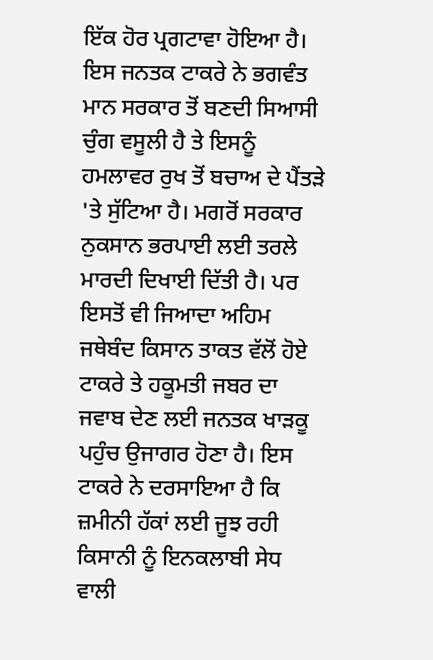ਇੱਕ ਹੋਰ ਪ੍ਰਗਟਾਵਾ ਹੋਇਆ ਹੈ। ਇਸ ਜਨਤਕ ਟਾਕਰੇ ਨੇ ਭਗਵੰਤ ਮਾਨ ਸਰਕਾਰ ਤੋਂ ਬਣਦੀ ਸਿਆਸੀ ਚੁੰਗ ਵਸੂਲੀ ਹੈ ਤੇ ਇਸਨੂੰ ਹਮਲਾਵਰ ਰੁਖ ਤੋਂ ਬਚਾਅ ਦੇ ਪੈਂਤੜੇ 'ਤੇ ਸੁੱਟਿਆ ਹੈ। ਮਗਰੋਂ ਸਰਕਾਰ ਨੁਕਸਾਨ ਭਰਪਾਈ ਲਈ ਤਰਲੇ ਮਾਰਦੀ ਦਿਖਾਈ ਦਿੱਤੀ ਹੈ। ਪਰ ਇਸਤੋਂ ਵੀ ਜਿਆਦਾ ਅਹਿਮ ਜਥੇਬੰਦ ਕਿਸਾਨ ਤਾਕਤ ਵੱਲੋਂ ਹੋਏ ਟਾਕਰੇ ਤੇ ਹਕੂਮਤੀ ਜਬਰ ਦਾ ਜਵਾਬ ਦੇਣ ਲਈ ਜਨਤਕ ਖਾੜਕੂ ਪਹੁੰਚ ਉਜਾਗਰ ਹੋਣਾ ਹੈ। ਇਸ ਟਾਕਰੇ ਨੇ ਦਰਸਾਇਆ ਹੈ ਕਿ ਜ਼ਮੀਨੀ ਹੱਕਾਂ ਲਈ ਜੂਝ ਰਹੀ ਕਿਸਾਨੀ ਨੂੰ ਇਨਕਲਾਬੀ ਸੇਧ ਵਾਲੀ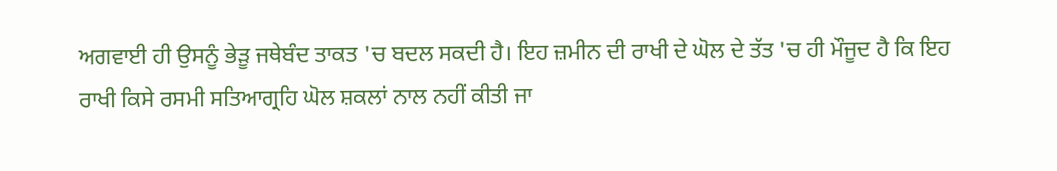ਅਗਵਾਈ ਹੀ ਉਸਨੂੰ ਭੇੜੂ ਜਥੇਬੰਦ ਤਾਕਤ 'ਚ ਬਦਲ ਸਕਦੀ ਹੈ। ਇਹ ਜ਼ਮੀਨ ਦੀ ਰਾਖੀ ਦੇ ਘੋਲ ਦੇ ਤੱਤ 'ਚ ਹੀ ਮੌਜੂਦ ਹੈ ਕਿ ਇਹ ਰਾਖੀ ਕਿਸੇ ਰਸਮੀ ਸਤਿਆਗ੍ਰਹਿ ਘੋਲ ਸ਼ਕਲਾਂ ਨਾਲ ਨਹੀਂ ਕੀਤੀ ਜਾ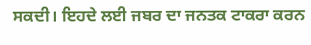ਸਕਦੀ। ਇਹਦੇ ਲਈ ਜਬਰ ਦਾ ਜਨਤਕ ਟਾਕਰਾ ਕਰਨ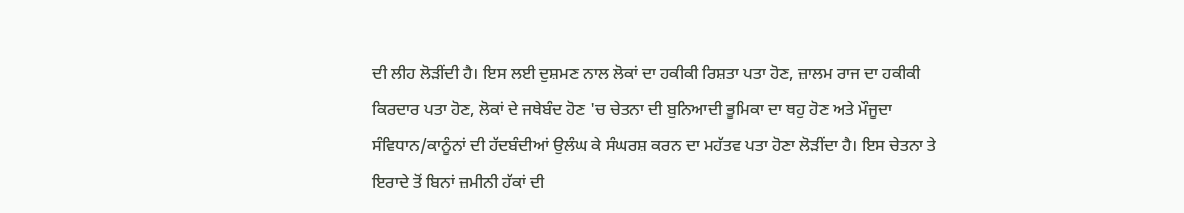ਦੀ ਲੀਹ ਲੋੜੀਂਦੀ ਹੈ। ਇਸ ਲਈ ਦੁਸ਼ਮਣ ਨਾਲ ਲੋਕਾਂ ਦਾ ਹਕੀਕੀ ਰਿਸ਼ਤਾ ਪਤਾ ਹੋਣ, ਜ਼ਾਲਮ ਰਾਜ ਦਾ ਹਕੀਕੀ ਕਿਰਦਾਰ ਪਤਾ ਹੋਣ, ਲੋਕਾਂ ਦੇ ਜਥੇਬੰਦ ਹੋਣ 'ਚ ਚੇਤਨਾ ਦੀ ਬੁਨਿਆਦੀ ਭੂਮਿਕਾ ਦਾ ਥਹੁ ਹੋਣ ਅਤੇ ਮੌਜੂਦਾ ਸੰਵਿਧਾਨ/ਕਾਨੂੰਨਾਂ ਦੀ ਹੱਦਬੰਦੀਆਂ ਉਲੰਘ ਕੇ ਸੰਘਰਸ਼ ਕਰਨ ਦਾ ਮਹੱਤਵ ਪਤਾ ਹੋਣਾ ਲੋੜੀਂਦਾ ਹੈ। ਇਸ ਚੇਤਨਾ ਤੇ ਇਰਾਦੇ ਤੋਂ ਬਿਨਾਂ ਜ਼ਮੀਨੀ ਹੱਕਾਂ ਦੀ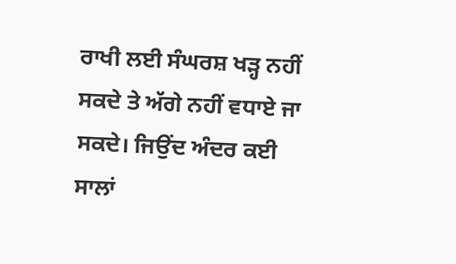ਰਾਖੀ ਲਈ ਸੰਘਰਸ਼ ਖੜ੍ਹ ਨਹੀਂ ਸਕਦੇ ਤੇ ਅੱਗੇ ਨਹੀਂ ਵਧਾਏ ਜਾ ਸਕਦੇ। ਜਿਉਂਦ ਅੰਦਰ ਕਈ ਸਾਲਾਂ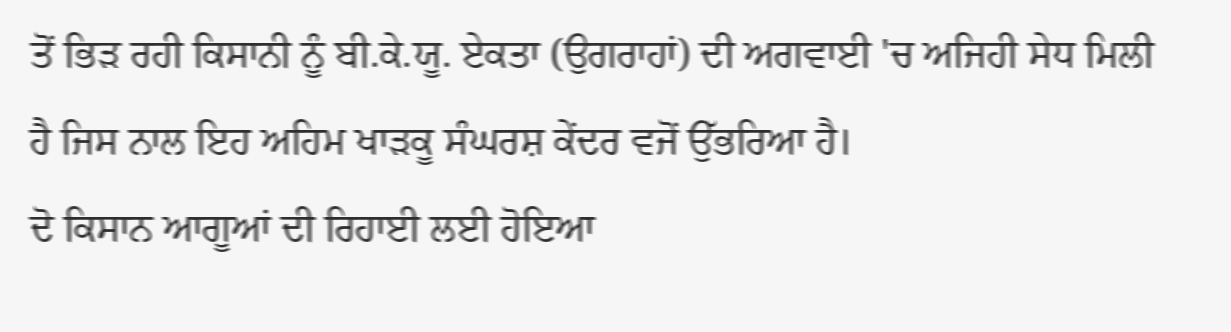ਤੋਂ ਭਿੜ ਰਹੀ ਕਿਸਾਨੀ ਨੂੰ ਬੀ.ਕੇ.ਯੂ. ਏਕਤਾ (ਉਗਰਾਹਾਂ) ਦੀ ਅਗਵਾਈ 'ਚ ਅਜਿਹੀ ਸੇਧ ਮਿਲੀ ਹੈ ਜਿਸ ਨਾਲ ਇਹ ਅਹਿਮ ਖਾੜਕੂ ਸੰਘਰਸ਼ ਕੇਂਦਰ ਵਜੋਂ ਉੱਭਰਿਆ ਹੈ।
ਦੋ ਕਿਸਾਨ ਆਗੂਆਂ ਦੀ ਰਿਹਾਈ ਲਈ ਹੋਇਆ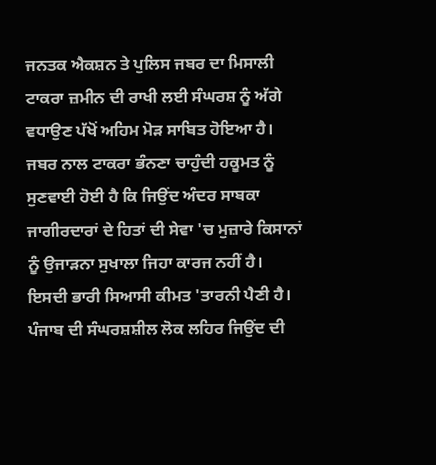ਜਨਤਕ ਐਕਸ਼ਨ ਤੇ ਪੁਲਿਸ ਜਬਰ ਦਾ ਮਿਸਾਲੀ ਟਾਕਰਾ ਜ਼ਮੀਨ ਦੀ ਰਾਖੀ ਲਈ ਸੰਘਰਸ਼ ਨੂੰ ਅੱਗੇ ਵਧਾਉਣ ਪੱਖੋਂ ਅਹਿਮ ਮੋੜ ਸਾਬਿਤ ਹੋਇਆ ਹੈ। ਜਬਰ ਨਾਲ ਟਾਕਰਾ ਭੰਨਣਾ ਚਾਹੁੰਦੀ ਹਕੂਮਤ ਨੂੰ ਸੁਣਵਾਈ ਹੋਈ ਹੈ ਕਿ ਜਿਉਂਦ ਅੰਦਰ ਸਾਬਕਾ ਜਾਗੀਰਦਾਰਾਂ ਦੇ ਹਿਤਾਂ ਦੀ ਸੇਵਾ 'ਚ ਮੁਜ਼ਾਰੇ ਕਿਸਾਨਾਂ ਨੂੰ ਉਜਾੜਨਾ ਸੁਖਾਲਾ ਜਿਹਾ ਕਾਰਜ ਨਹੀਂ ਹੈ। ਇਸਦੀ ਭਾਰੀ ਸਿਆਸੀ ਕੀਮਤ 'ਤਾਰਨੀ ਪੈਣੀ ਹੈ। ਪੰਜਾਬ ਦੀ ਸੰਘਰਸ਼ਸ਼ੀਲ ਲੋਕ ਲਹਿਰ ਜਿਉਂਦ ਦੀ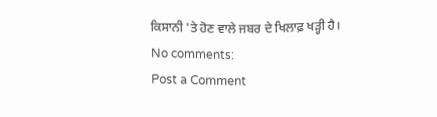ਕਿਸਾਨੀ 'ਤੇ ਹੋਣ ਵਾਲੇ ਜਬਰ ਦੇ ਖਿਲਾਫ਼ ਖੜ੍ਹੀ ਹੈ।
No comments:
Post a Comment